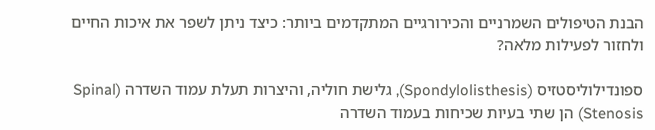הבנת הטיפולים השמרניים והכירורגיים המתקדמים ביותר: כיצד ניתן לשפר את איכות החיים ולחזור לפעילות מלאה?

ספונדילוליסטזיס (Spondylolisthesis), גלישת חוליה, והיצרות תעלת עמוד השדרה (Spinal Stenosis) הן שתי בעיות שכיחות בעמוד השדרה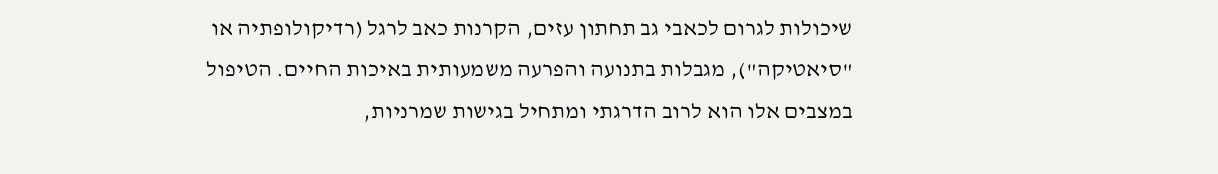שיכולות לגרום לכאבי גב תחתון עזים, הקרנות כאב לרגל (רדיקולופתיה או "סיאטיקה"), מגבלות בתנועה והפרעה משמעותית באיכות החיים. הטיפול במצבים אלו הוא לרוב הדרגתי ומתחיל בגישות שמרניות,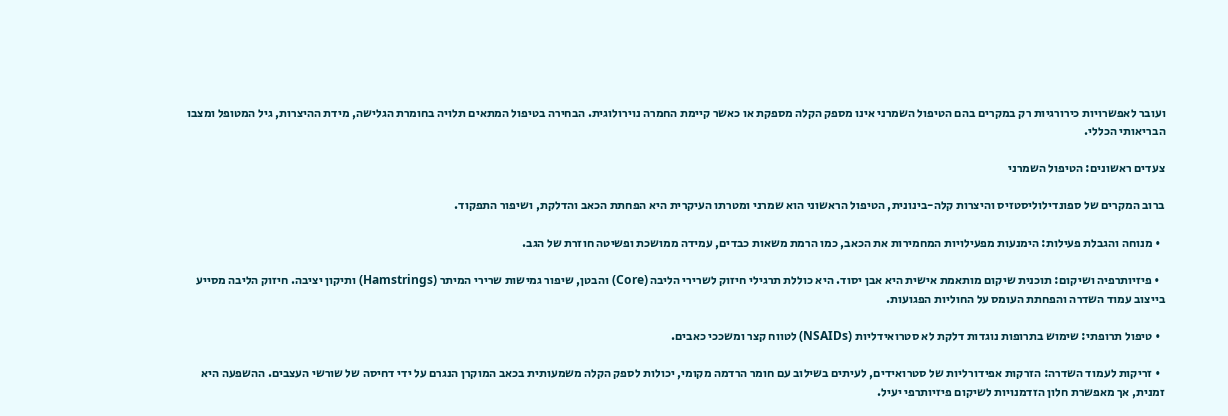ועובר לאפשרויות כירורגיות רק במקרים בהם הטיפול השמרני אינו מספק הקלה מספקת או כאשר קיימת החמרה נוירולוגית. הבחירה בטיפול המתאים תלויה בחומרת הגלישה, מידת ההיצרות, גיל המטופל ומצבו הבריאותי הכללי.

צעדים ראשונים: הטיפול השמרני

ברוב המקרים של ספונדילוליסטזיס והיצרות קלה-בינונית, הטיפול הראשוני הוא שמרני ומטרתו העיקרית היא הפחתת הכאב והדלקת, ושיפור התפקוד.

  • מנוחה והגבלת פעילות: הימנעות מפעילויות המחמירות את הכאב, כמו הרמת משאות כבדים, עמידה ממושכת ופשיטה חוזרת של הגב.

  • פיזיותרפיה ושיקום: תוכנית שיקום מותאמת אישית היא אבן יסוד. היא כוללת תרגילי חיזוק לשרירי הליבה (Core) והבטן, שיפור גמישות שרירי המיתר (Hamstrings) ותיקון יציבה. חיזוק הליבה מסייע בייצוב עמוד השדרה והפחתת העומס על החוליות הפגועות.

  • טיפול תרופתי: שימוש בתרופות נוגדות דלקת לא סטרואידליות (NSAIDs) לטווח קצר ומשככי כאבים.

  • זריקות לעמוד השדרה: הזרקות אפידורליות של סטרואידים, לעיתים בשילוב עם חומר הרדמה מקומי, יכולות לספק הקלה משמעותית בכאב המוקרן הנגרם על ידי דחיסה של שורשי העצבים. ההשפעה היא זמנית, אך מאפשרת חלון הזדמנויות לשיקום פיזיותרפי יעיל.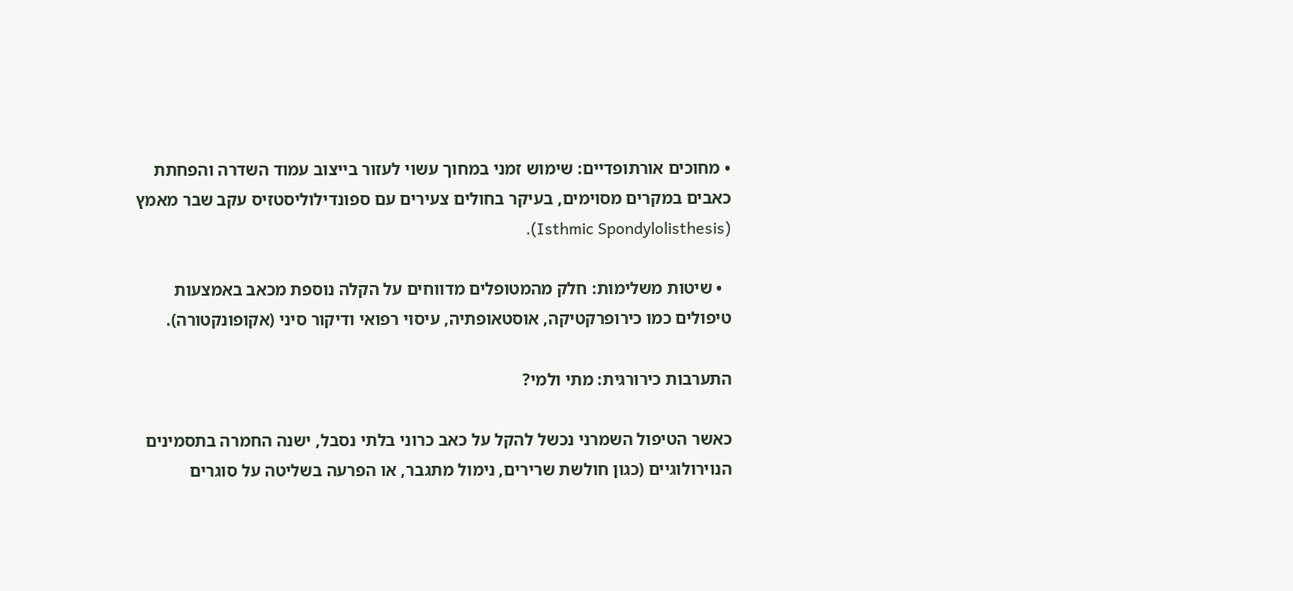• מחוכים אורתופדיים: שימוש זמני במחוך עשוי לעזור בייצוב עמוד השדרה והפחתת כאבים במקרים מסוימים, בעיקר בחולים צעירים עם ספונדילוליסטזיס עקב שבר מאמץ (Isthmic Spondylolisthesis).

  • שיטות משלימות: חלק מהמטופלים מדווחים על הקלה נוספת מכאב באמצעות טיפולים כמו כירופרקטיקה, אוסטאופתיה, עיסוי רפואי ודיקור סיני (אקופונקטורה).

התערבות כירורגית: מתי ולמי?

כאשר הטיפול השמרני נכשל להקל על כאב כרוני בלתי נסבל, ישנה החמרה בתסמינים הנוירולוגיים (כגון חולשת שרירים, נימול מתגבר, או הפרעה בשליטה על סוגרים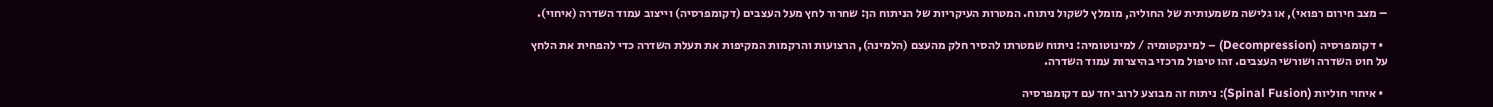– מצב חירום רפואי), או גלישה משמעותית של החוליה, מומלץ לשקול ניתוח. המטרות העיקריות של הניתוח הן: שחרור לחץ מעל העצבים (דקומפרסיה) וייצוב עמוד השדרה (איחוי).

  • דקומפרסיה (Decompression) – למינקטומיה / למינוטומיה: ניתוח שמטרתו להסיר חלק מהעצם (הלמינה), הרצועות והרקמות המקיפות את תעלת השדרה כדי להפחית את הלחץ על חוט השדרה ושורשי העצבים. זהו טיפול מרכזי בהיצרות עמוד השדרה.

  • איחוי חוליות (Spinal Fusion): ניתוח זה מבוצע לרוב יחד עם דקומפרסיה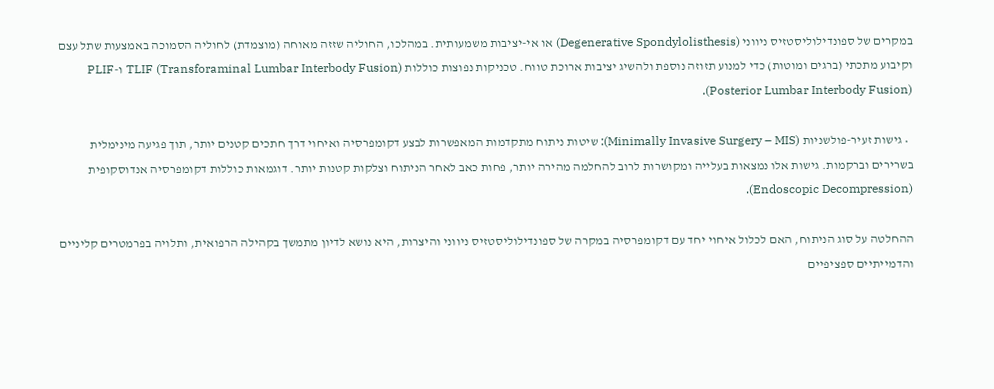במקרים של ספונדילוליסטזיס ניווני (Degenerative Spondylolisthesis) או אי-יציבות משמעותית. במהלכו, החוליה שזזה מאוחה (מוצמדת) לחוליה הסמוכה באמצעות שתל עצם וקיבוע מתכתי (ברגים ומוטות) כדי למנוע תזוזה נוספת ולהשיג יציבות ארוכת טווח. טכניקות נפוצות כוללות TLIF (Transforaminal Lumbar Interbody Fusion) ו-PLIF (Posterior Lumbar Interbody Fusion).

  • גישות זעיר-פולשניות (Minimally Invasive Surgery – MIS): שיטות ניתוח מתקדמות המאפשרות לבצע דקומפרסיה ואיחוי דרך חתכים קטנים יותר, תוך פגיעה מינימלית בשרירים וברקמות. גישות אלו נמצאות בעלייה ומקושרות לרוב להחלמה מהירה יותר, פחות כאב לאחר הניתוח וצלקות קטנות יותר. דוגמאות כוללות דקומפרסיה אנדוסקופית (Endoscopic Decompression).

ההחלטה על סוג הניתוח, האם לכלול איחוי יחד עם דקומפרסיה במקרה של ספונדילוליסטזיס ניווני והיצרות, היא נושא לדיון מתמשך בקהילה הרפואית, ותלויה בפרמטרים קליניים והדמייתיים ספציפיים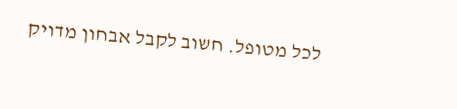לכל מטופל. חשוב לקבל אבחון מדויק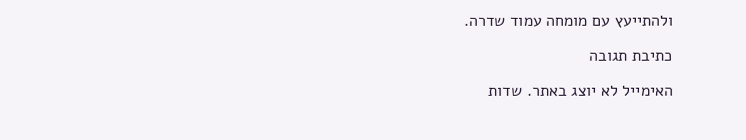ולהתייעץ עם מומחה עמוד שדרה.

כתיבת תגובה

האימייל לא יוצג באתר. שדות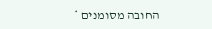החובה מסומנים *